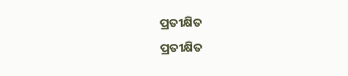ପ୍ରତୀକ୍ଷିତ
ପ୍ରତୀକ୍ଷିତ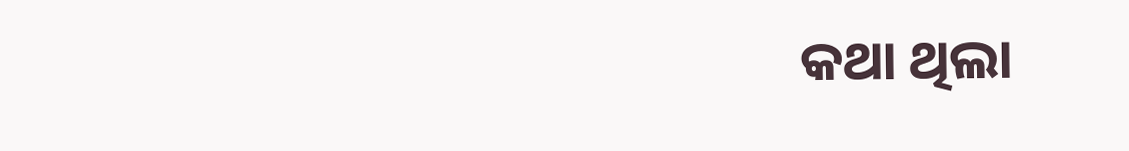କଥା ଥିଲା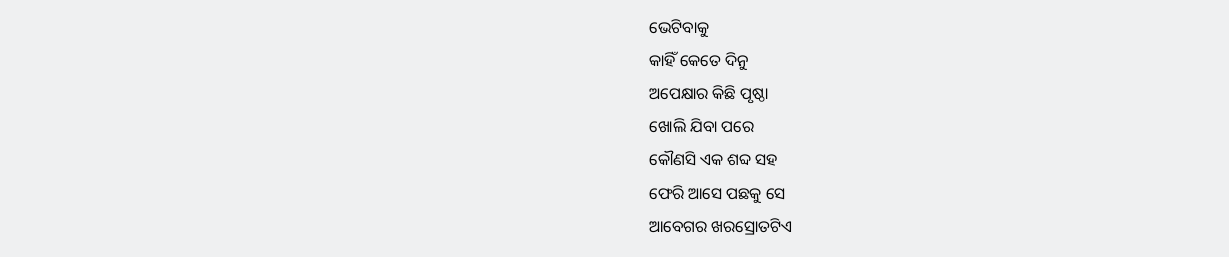ଭେଟିବାକୁ
କାହିଁ କେତେ ଦିନୁ
ଅପେକ୍ଷାର କିଛି ପୃଷ୍ଠା
ଖୋଲି ଯିବା ପରେ
କୌଣସି ଏକ ଶବ୍ଦ ସହ
ଫେରି ଆସେ ପଛକୁ ସେ
ଆବେଗର ଖରସ୍ରୋତଟିଏ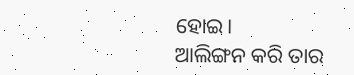ହୋଇ।
ଆଲିଙ୍ଗନ କରି ତାର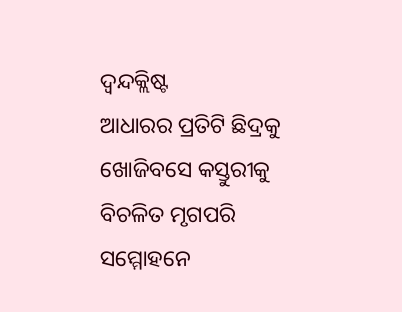ଦ୍ୱନ୍ଦକ୍ଲିଷ୍ଟ
ଆଧାରର ପ୍ରତିଟି ଛିଦ୍ରକୁ
ଖୋଜିବସେ କସ୍ତୁରୀକୁ
ବିଚଳିତ ମୃଗପରି
ସମ୍ମୋହନେ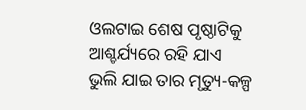ଓଲଟାଇ ଶେଷ ପୃଷ୍ଠାଟିକୁ
ଆଶ୍ଚର୍ଯ୍ୟରେ ରହି ଯାଏ
ଭୁଲି ଯାଇ ତାର ମୃତ୍ୟୁ-କଳ୍ପ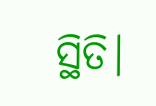ସ୍ଥିତି।